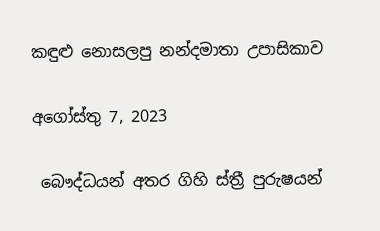කඳුළු නොසලපු නන්දමාතා උපාසිකාව

අගෝස්තු 7, 2023

 බෞද්ධයන් අතර ගිහි ස්ත්‍රී පුරුෂයන්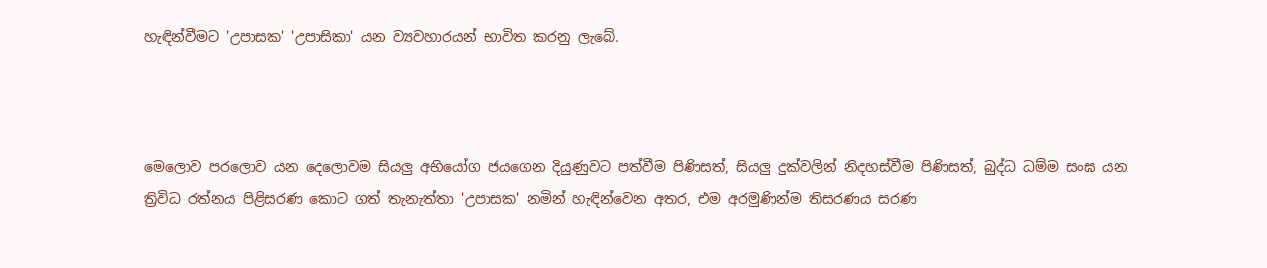හැඳින්වීමට 'උපාසක' 'උපාසිකා' යන ව්‍යවහාරයන් භාවිත කරනු ලැබේ.



මෙලොව පරලොව යන දෙලොවම සියලු අභියෝග ජයගෙන දියුණුවට පත්වීම පිණිසත්, සියලු දුක්වලින් නිදහස්වීම පිණිසත්, බුද්ධ ධම්ම සංඝ යන ත්‍රිවිධ රත්නය පිළිසරණ කොට ගත් තැනැත්තා 'උපාසක' නමින් හැඳින්වෙන අතර, එම අරමුණින්ම තිසරණය සරණ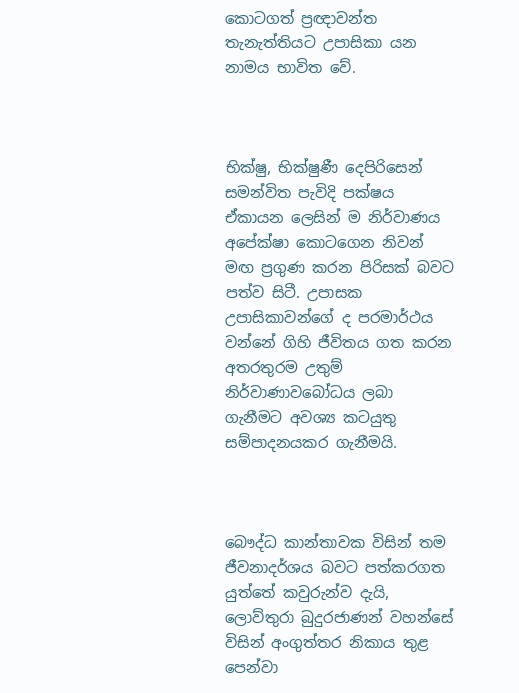කොටගත් ප්‍රඥාවන්ත තැනැත්තියට උපාසිකා යන නාමය භාවිත වේ.



භික්ෂු, භික්ෂුණී දෙපිරිසෙන් සමන්විත පැවිදි පක්ෂය ඒකායන ලෙසින් ම නිර්වාණය අපේක්ෂා කොටගෙන නිවන් මඟ ප්‍රගුණ කරන පිරිසක් බවට පත්ව සිටී. උපාසක උපාසිකාවන්ගේ ද පරමාර්ථය වන්නේ ගිහි ජීවිතය ගත කරන අතරතුරම උතුම් නිර්වාණාවබෝධය ලබා ගැනීමට අවශ්‍ය කටයුතු සම්පාදනයකර ගැනීමයි.



බෞද්ධ කාන්තාවක විසින් තම ජීවනාදර්ශය බවට පත්කරගත යුත්තේ කවුරුන්ව දැයි, ලොව්තුරා බුදුරජාණන් වහන්සේ විසින් අංගුත්තර නිකාය තුළ පෙන්වා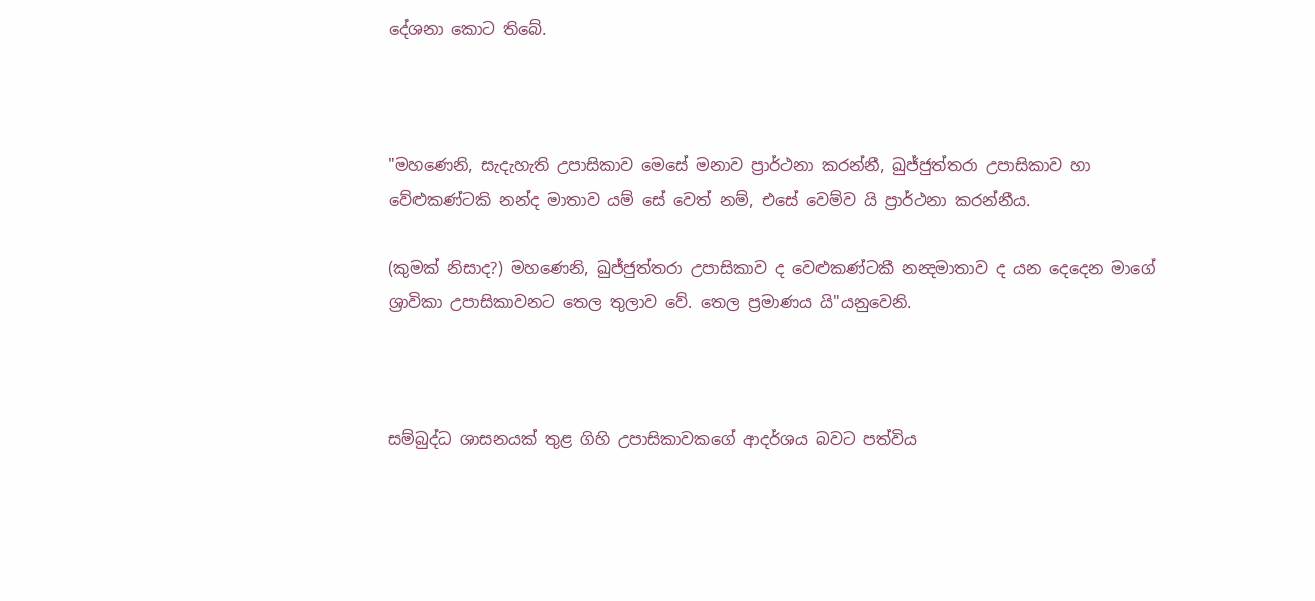දේශනා කොට තිබේ.



"මහණෙනි, සැදැහැති උපාසිකාව මෙසේ මනාව ප්‍රාර්ථනා කරන්නී, ඛුජ්ජුත්තරා උපාසිකාව හා වේළුකණ්ටකි නන්ද මාතාව යම් සේ වෙත් නම්, එසේ වෙම්ව යි ප්‍රාර්ථනා කරන්නීය.

(කුමක් නිසාද?) මහණෙනි, ඛුජ්ජුත්තරා උපාසිකාව ද වෙළුකණ්ටකී නන්‍දමාතාව ද යන දෙදෙන මාගේ ශ්‍රාවිකා උපාසිකාවනට තෙල තුලාව වේ. තෙල ප්‍රමාණය යි"යනුවෙනි.



සම්බුද්ධ ශාසනයක් තුළ ගිහි උපාසිකාවකගේ ආදර්ශය බවට පත්විය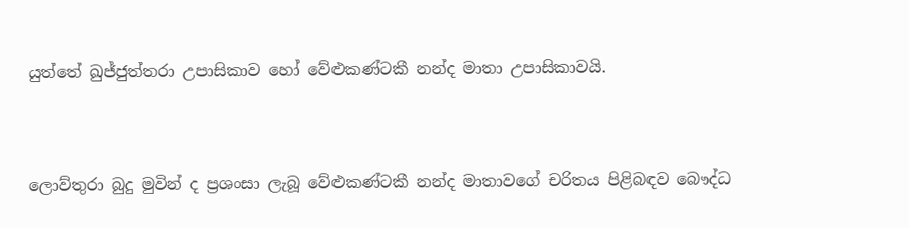යුත්තේ ඛුජ්ජුත්තරා උපාසිකාව හෝ වේළුකණ්ටකී නන්ද මාතා උපාසිකාවයි.



ලොව්තුරා බුදු මුවින් ද ප්‍රශංසා ලැබූ වේළුකණ්ටකී නන්ද මාතාවගේ චරිතය පිළිබඳව බෞද්ධ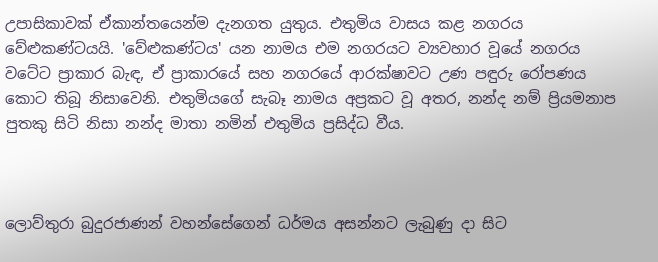උපාසිකාවක් ඒකාන්තයෙන්ම දැනගත යුතුය. එතුමිය වාසය කළ නගරය වේළුකණ්ටයයි. 'වේළුකණ්ටය' යන නාමය එම නගරයට ව්‍යවහාර වූයේ නගරය වටේට ප්‍රාකාර බැඳ, ඒ ප්‍රාකාරයේ සහ නගරයේ ආරක්ෂාවට උණ පඳුරු රෝපණය කොට තිබූ නිසාවෙනි. එතුමියගේ සැබෑ නාමය අප්‍රකට වූ අතර, නන්ද නම් ප්‍රියමනාප පුතකු සිටි නිසා නන්ද මාතා නමින් එතුමිය ප්‍රසිද්ධ වීය.



ලොව්තුරා බුදුරජාණන් වහන්සේගෙන් ධර්මය අසන්නට ලැබුණු දා සිට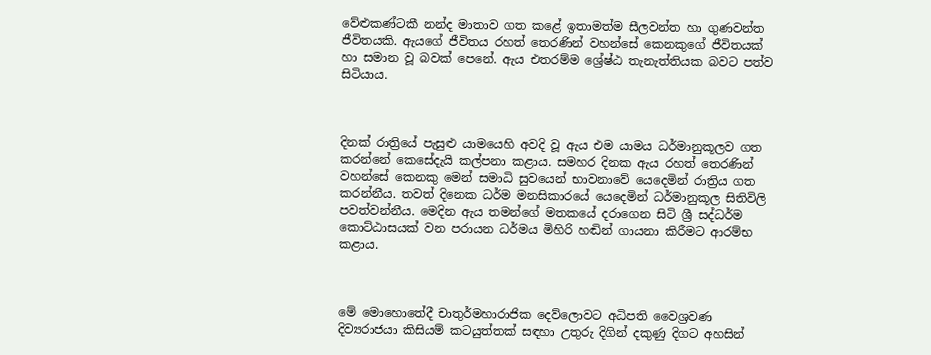වේළුකණ්ටකී නන්ද මාතාව ගත කළේ ඉතාමත්ම සීලවන්ත හා ගුණවන්ත ජීවිතයකි. ඇයගේ ජීවිතය රහත් තෙරණින් වහන්සේ කෙනකුගේ ජීවිතයක් හා සමාන වූ බවක් පෙනේ. ඇය එතරම්ම ශ්‍රේෂ්ඨ තැනැත්තියක බවට පත්ව සිටියාය.



දිනක් රාත්‍රියේ පැසුළු යාමයෙහි අවදි වූ ඇය එම යාමය ධර්මානුකූලව ගත කරන්නේ කෙසේදැයි කල්පනා කළාය. සමහර දිනක ඇය රහත් තෙරණින් වහන්සේ කෙනකු මෙන් සමාධි සුවයෙන් භාවනාවේ යෙදෙමින් රාත්‍රිය ගත කරන්නීය. තවත් දිනෙක ධර්ම මනසිකාරයේ යෙදෙමින් ධර්මානුකූල සිතිවිලි පවත්වන්නීය. මෙදින ඇය තමන්ගේ මතකයේ දරාගෙන සිටි ශ්‍රී සද්ධර්ම කොට්ඨාසයක් වන පරායන ධර්මය මිහිරි හඬින් ගායනා කිරීමට ආරම්භ කළාය.



මේ මොහොතේදී චාතුර්මහාරාජික දෙව්ලොවට අධිපති වෛශ්‍රවණ දිව්‍යරාජයා කිසියම් කටයුත්තක් සඳහා උතුරු දිගින් දකුණු දිගට අහසින්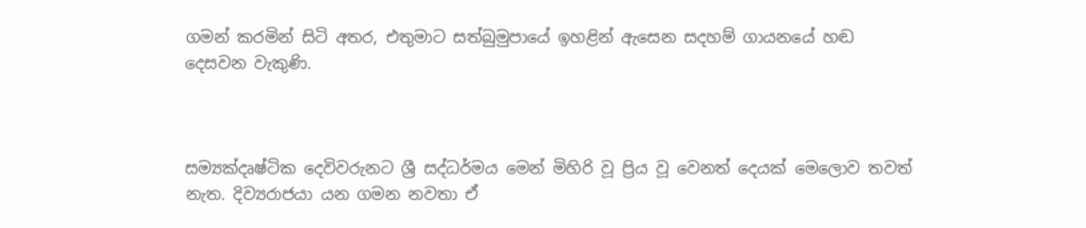ගමන් කරමින් සිටි අතර, එතුමාට සත්බුමුපායේ ඉහළින් ඇසෙන සදහම් ගායනයේ හඬ දෙසවන වැකුණි.



සම්‍යක්දෘෂ්ටික දෙවිවරුනට ශ්‍රී සද්ධර්මය මෙන් මිහිරි වූ ප්‍රිය වූ වෙනත් දෙයක් මෙලොව තවත් නැත. දිව්‍යරාජයා යන ගමන නවතා ඒ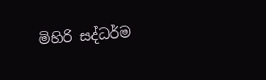මිහිරි සද්ධර්ම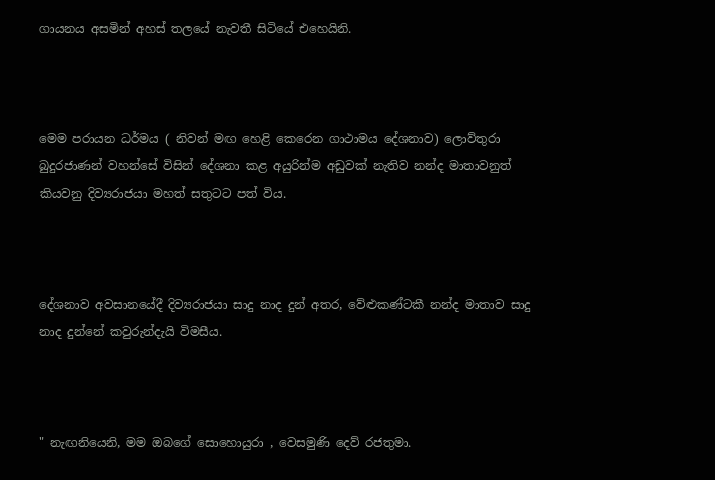ගායනය අසමින් අහස් තලයේ නැවතී සිටියේ එහෙයිනි.



මෙම පරායන ධර්මය ( නිවන් මඟ හෙළි කෙරෙන ගාථාමය දේශනාව) ලොව්තුරා බුදුරජාණන් වහන්සේ විසින් දේශනා කළ අයුරින්ම අඩුවක් නැතිව නන්ද මාතාවනුත් කියවනු දිව්‍යරාජයා මහත් සතුටට පත් විය.



දේශනාව අවසානයේදී දිව්‍යරාජයා සාදු නාද දුන් අතර, වේළුකණ්ටකී නන්ද මාතාව සාදු නාද දුන්නේ කවුරුන්දැයි විමසීය.



" නැඟනියෙනි, මම ඔබගේ සොහොයුරා , වෙසමුණි දෙව් රජතුමා.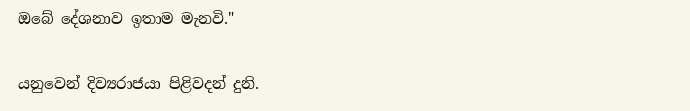ඔබේ දේශනාව ඉතාම මැනවි."

යනුවෙන් දිව්‍යරාජයා පිළිවදන් දුනි.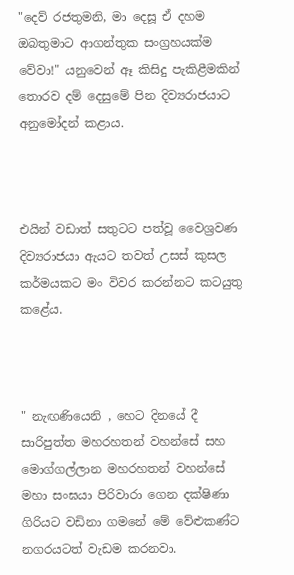"දෙව් රජතුමනි, මා දෙසූ ඒ දහම ඔබතුමාට ආගන්තුක සංග්‍රහයක්ම වේවා!" යනුවෙන් ඈ කිසිදු පැකිළීමකින් තොරව දම් දෙසුමේ පින දිව්‍යරාජයාට අනුමෝදන් කළාය.



එයින් වඩාත් සතුටට පත්වූ වෛශ්‍රවණ දිව්‍යරාජයා ඇයට තවත් උසස් කුසල කර්මයකට මං විවර කරන්නට කටයුතු කළේය.



" නැඟණියෙනි , හෙට දිනයේ දී සාරිපුත්ත මහරහතන් වහන්සේ සහ මොග්ගල්ලාන මහරහතන් වහන්සේ මහා සංඝයා පිරිවාරා ගෙන දක්ෂිණා ගිරියට වඩිනා ගමනේ මේ වේළුකණ්ට නගරයටත් වැඩම කරනවා.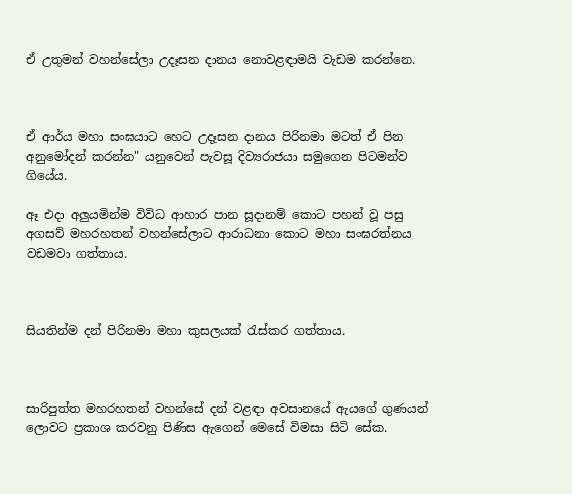ඒ උතුමන් වහන්සේලා උදෑසන දානය නොවළඳාමයි වැඩම කරන්නෙ.



ඒ ආර්ය මහා සංඝයාට හෙට උදෑසන දානය පිරිනමා මටත් ඒ පින අනුමෝදන් කරන්න" යනුවෙන් පැවසූ දිව්‍යරාජයා සමුගෙන පිටමන්ව ගියේය.

ඈ එදා අලුයමින්ම විවිධ ආහාර පාන සූදානම් කොට පහන් වූ පසු අගසව් මහරහතන් වහන්සේලාට ආරාධනා කොට මහා සංඝරත්නය වඩමවා ගත්තාය.



සියතින්ම දන් පිරිනමා මහා කුසලයක් රැස්කර ගත්තාය.



සාරිපුත්ත මහරහතන් වහන්සේ දන් වළඳා අවසානයේ ඇයගේ ගුණයන් ලොවට ප්‍රකාශ කරවනු පිණිස ඇගෙන් මෙසේ විමසා සිටි සේක.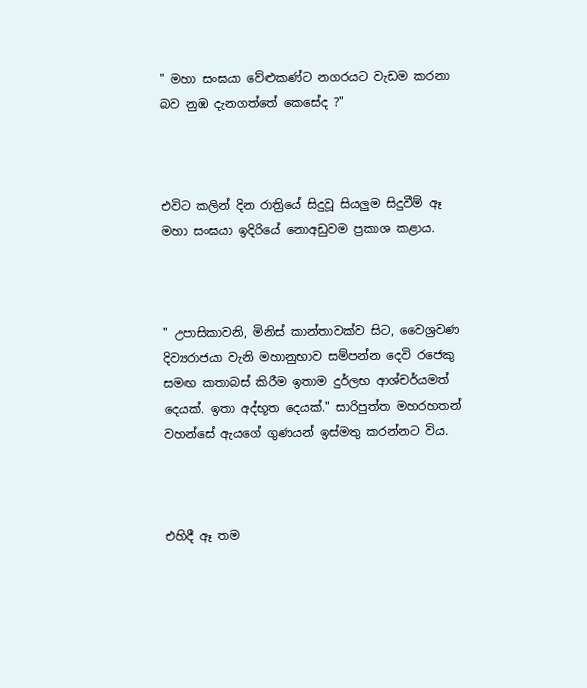" මහා සංඝයා වේළුකණ්ට නගරයට වැඩම කරනා බව නුඹ දැනගත්තේ කෙසේද ?"



එවිට කලින් දින රාත්‍රියේ සිදුවූ සියලුම සිදුවීම් ඈ මහා සංඝයා ඉදිරියේ නොඅඩුවම ප්‍රකාශ කළාය.



" උපාසිකාවනි, මිනිස් කාන්තාවක්ව සිට, වෛශ්‍රවණ දිව්‍යරාජයා වැනි මහානුභාව සම්පන්න දෙවි රජෙකු සමඟ කතාබස් කිරීම ඉතාම දුර්ලභ ආශ්චර්යමත් දෙයක්. ඉතා අද්භූත දෙයක්." සාරිපුත්ත මහරහතන් වහන්සේ ඇයගේ ගුණයන් ඉස්මතු කරන්නට විය.



එහිදී ඈ තම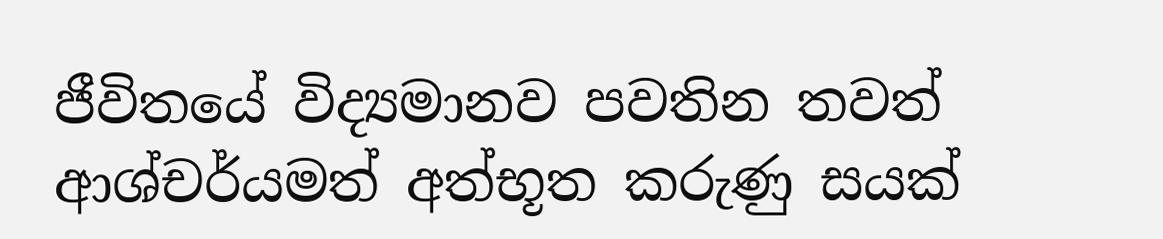ජීවිතයේ විද්‍යමානව පවතින තවත් ආශ්චර්යමත් අත්භූත කරුණු සයක්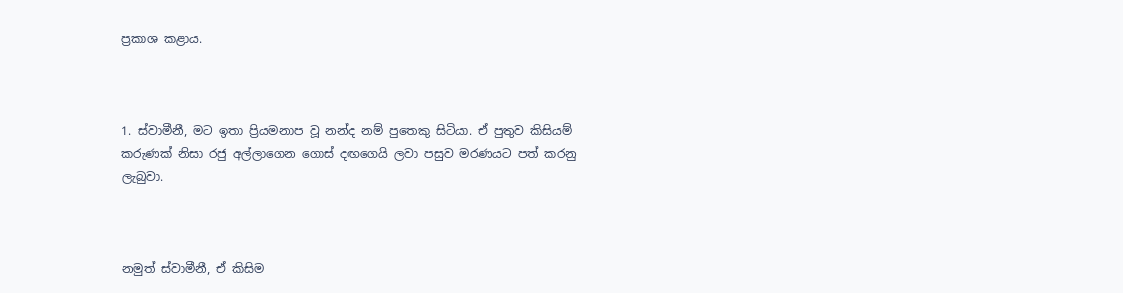ප්‍රකාශ කළාය.



1. ස්වාමීනී, මට ඉතා ප්‍රියමනාප වූ නන්ද නම් පුතෙකු සිටියා. ඒ පුතුව කිසියම් කරුණක් නිසා රජු අල්ලාගෙන ගොස් දඟගෙයි ලවා පසුව මරණයට පත් කරනු ලැබුවා.



නමුත් ස්වාමීනී, ඒ කිසිම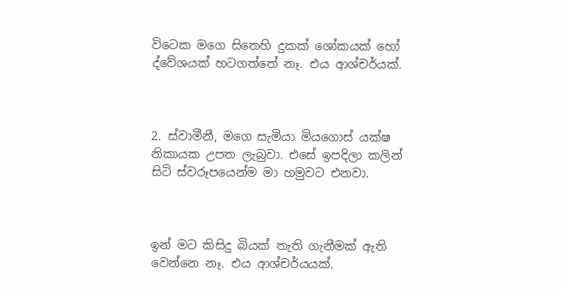විටෙක මගෙ සිතෙහි දුකක් ශෝකයක් හෝ ද්වේශයක් හටගත්තේ නෑ. එය ආශ්චර්යක්.



2. ස්වාමීනී, මගෙ සැමියා මියගොස් යක්ෂ නිකායක උපත ලැබුවා. එසේ ඉපදිලා කලින් සිටි ස්වරූපයෙන්ම මා හමුවට එනවා.



ඉන් මට කිසිදු බියක් තැති ගැනීමක් ඇති වෙන්නෙ නෑ. එය ආශ්චර්යයක්.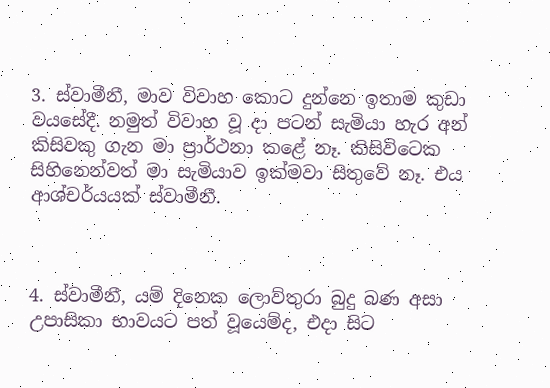3. ස්වාමීනී, මාව විවාහ කොට දුන්නෙ ඉතාම කුඩා වයසේදී. නමුත් විවාහ වූ දා පටන් සැමියා හැර අන් කිසිවකු ගැන මා ප්‍රාර්ථනා කළේ නෑ. කිසිවිටෙක සිහිනෙන්වත් මා සැමියාව ඉක්මවා සිතුවේ නෑ. එය ආශ්චර්යයක් ස්වාමීනී.



4. ස්වාමීනී, යම් දිනෙක ලොව්තුරා බුදු බණ අසා උපාසිකා භාවයට පත් වූයෙම්ද, එදා සිට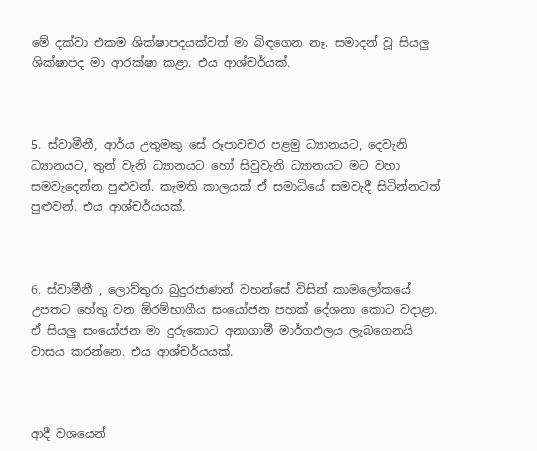මේ දක්වා එකම ශික්ෂාපදයක්වත් මා බිඳගෙන නෑ. සමාදන් වූ සියලු ශික්ෂාපද මා ආරක්ෂා කළා. එය ආශ්චර්යක්.



5. ස්වාමීනී, ආර්ය උතුමකු සේ රූපාවචර පළමු ධ්‍යානයට, දෙවැනි ධ්‍යානයට, තුන් වැනි ධ්‍යානයට හෝ සිවුවැනි ධ්‍යානයට මට වහා සමවැදෙන්න පුළුවන්. කැමති කාලයක් ඒ සමාධියේ සමවැදී සිටින්නටත් පුළුවන්. එය ආශ්චර්යයක්.



6. ස්වාමීනී , ලොව්තුරා බුදුරජාණන් වහන්සේ විසින් කාමලෝකයේ උපතට හේතු වන ඕරම්භාගීය සංයෝජන පහක් දේශනා කොට වදාළා. ඒ සියලු සංයෝජන මා දුරුකොට අනාගාමී මාර්ගඵලය ලැබගෙනයි වාසය කරන්නෙ. එය ආශ්චර්යයක්.



ආදී වශයෙන්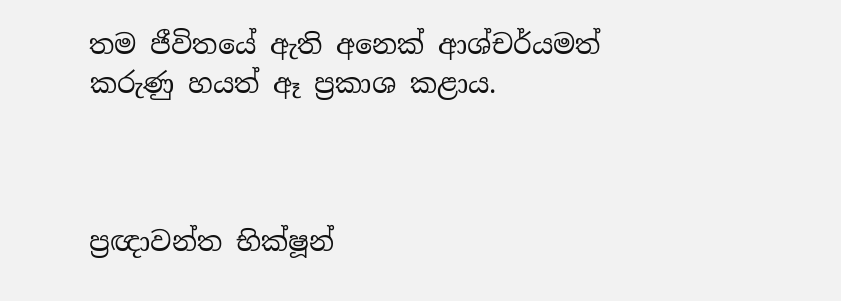තම ජීවිතයේ ඇති අනෙක් ආශ්චර්යමත් කරුණු හයත් ඈ ප්‍රකාශ කළාය.



ප්‍රඥාවන්ත භික්ෂූන්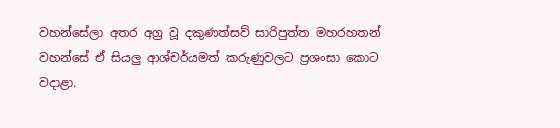වහන්සේලා අතර අග්‍ර වූ දකුණත්සව් සාරිපුත්ත මහරහතන් වහන්සේ ඒ සියලු ආශ්චර්යමත් කරුණුවලට ප්‍රශංසා කොට වදාළා.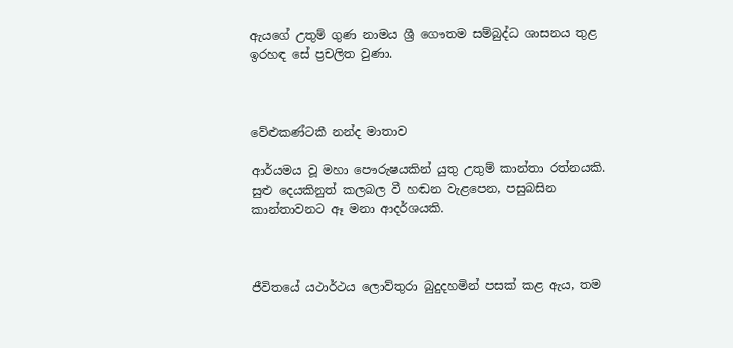ඇයගේ උතුම් ගුණ නාමය ශ්‍රී ගෞතම සම්බුද්ධ ශාසනය තුළ ඉරහඳ සේ ප්‍රචලිත වුණා.



වේළුකණ්ටකී නන්ද මාතාව

ආර්යමය වූ මහා පෞරුෂයකින් යුතු උතුම් කාන්තා රත්නයකි. සුළු දෙයකිනුත් කලබල වී හඬන වැළපෙන, පසුබසින කාන්තාවනට ඈ මනා ආදර්ශයකි.



ජීවිතයේ යථාර්ථය ලොව්තුරා බුදුදහමින් පසක් කළ ඇය, තම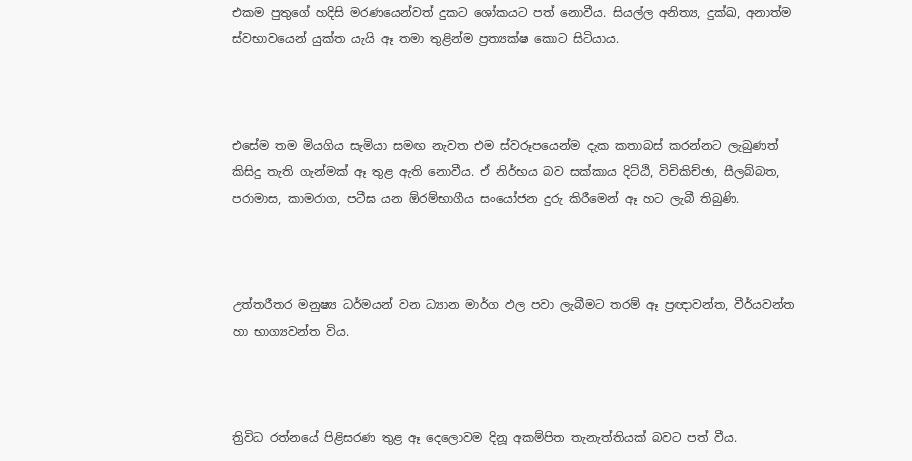එකම පුතුගේ හදිසි මරණයෙන්වත් දුකට ශෝකයට පත් නොවීය. සියල්ල අනිත්‍ය, දුක්ඛ, අනාත්ම ස්වභාවයෙන් යුක්ත යැයි ඈ තමා තුළින්ම ප්‍රත්‍යක්ෂ කොට සිටියාය.



එසේම තම මියගිය සැමියා සමඟ නැවත එම ස්වරූපයෙන්ම දැක කතාබස් කරන්නට ලැබුණත් කිසිදු තැති ගැන්මක් ඈ තුළ ඇති නොවීය. ඒ නිර්භය බව සක්කාය දිට්ඨි, විචිකිච්ඡා, සීලබ්බත, පරාමාස, කාමරාග, පටීඝ යන ඕරම්භාගීය සංයෝජන දුරු කිරීමෙන් ඈ හට ලැබී තිබුණි.



උත්තරීතර මනුෂ්‍ය ධර්මයන් වන ධ්‍යාන මාර්ග ඵල පවා ලැබීමට තරම් ඈ ප්‍රඥාවන්ත, වීර්යවන්ත හා භාග්‍යවන්ත විය.



ත්‍රිවිධ රත්නයේ පිළිසරණ තුළ ඈ දෙලොවම දිනූ අකම්පිත තැනැත්තියක් බවට පත් වීය.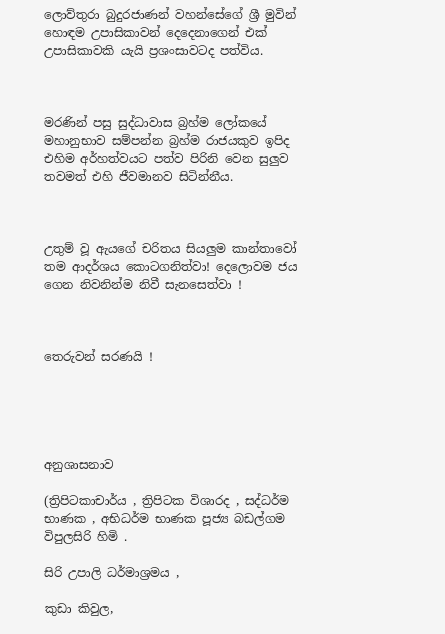ලොව්තුරා බුදුරජාණන් වහන්සේගේ ශ්‍රී මුවින් හොඳම උපාසිකාවන් දෙදෙනාගෙන් එක් උපාසිකාවකි යැයි ප්‍රශංසාවටද පත්විය.



මරණින් පසු සුද්ධාවාස බ්‍රහ්ම ලෝකයේ මහානුභාව සම්පන්න බ්‍රහ්ම රාජයකුව ඉපිද එහිම අර්හත්වයට පත්ව පිරිනි වෙන සුලුව තවමත් එහි ජීවමානව සිටින්නීය.



උතුම් වූ ඇයගේ චරිතය සියලුම කාන්තාවෝ තම ආදර්ශය කොටගනිත්වා! දෙලොවම ජය ගෙන නිවනින්ම නිවී සැනසෙත්වා !



තෙරුවන් සරණයි !





අනුශාසනාව

(ත්‍රිපිටකාචාර්ය , ත්‍රිපිටක විශාරද , සද්ධර්ම භාණක , අභිධර්ම භාණක පූජ්‍ය බඩල්ගම විපුලසිරි හිමි .

සිරි උපාලි ධර්මාශ්‍රමය ,

කුඩා කිවුල,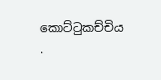කොට්ටුකච්චිය .